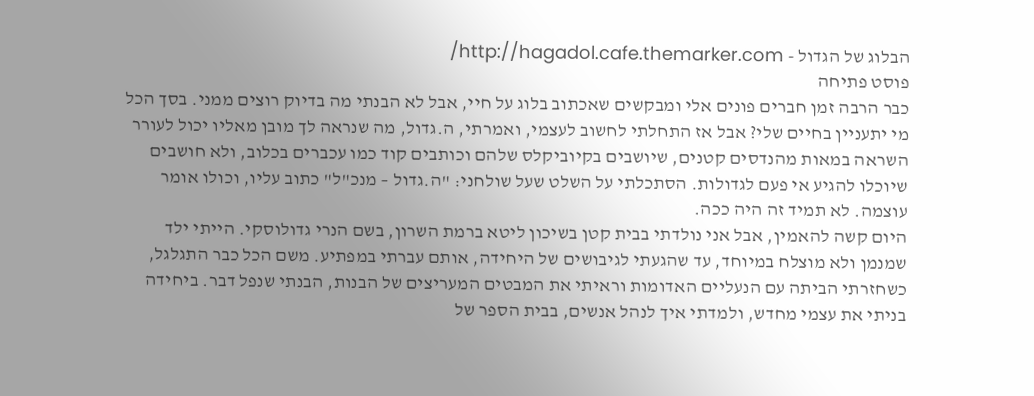הבלוג של הגדול - http://hagadol.cafe.themarker.com/
פוסט פתיחה
כבר הרבה זמן חברים פונים אלי ומבקשים שאכתוב בלוג על חיי, אבל לא הבנתי מה בדיוק רוצים ממני. בסך הכל מי יתעניין בחיים שלי? אבל אז התחלתי לחשוב לעצמי, ואמרתי, ה.גדול, מה שנראה לך מובן מאליו יכול לעורר השראה במאות מהנדסים קטנים, שיושבים בקיוביקלס שלהם וכותבים קוד כמו עכברים בכלוב, ולא חושבים שיוכלו להגיע אי פעם לגדולות. הסתכלתי על השלט שעל שולחני: "ה.גדול – מנכ"ל" כתוב עליו, וכולו אומר עוצמה. לא תמיד זה היה ככה.
היום קשה להאמין, אבל אני נולדתי בבית קטן בשיכון ליטא ברמת השרון, בשם הנרי גדולוסקי. הייתי ילד שמנמן ולא מוצלח במיוחד, עד שהגעתי לגיבושים של היחידה, אותם עברתי במפתיע. משם הכל כבר התגלגל, כשחזרתי הביתה עם הנעליים האדומות וראיתי את המבטים המעריצים של הבנות, הבנתי שנפל דבר. ביחידה בניתי את עצמי מחדש, ולמדתי איך לנהל אנשים, בבית הספר של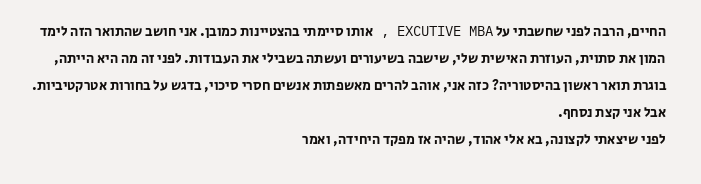החיים, הרבה לפני שחשבתי על EXCUTIVE MBA , אותו סיימתי בהצטיינות כמובן. אני חושב שהתואר הזה לימד המון את סתוית, העוזרת האישית שלי, שישבה בשיעורים ועשתה בשבילי את העבודות. לפני זה מה היא הייתה, בוגרת תואר ראשון בהיסטוריה? כזה אני, אוהב להרים מאשפתות אנשים חסרי סיכוי, בדגש על בחורות אטרקטיביות. אבל אני קצת נסחף.
לפני שיצאתי לקצונה, בא אלי אהוד, שהיה אז מפקד היחידה, ואמר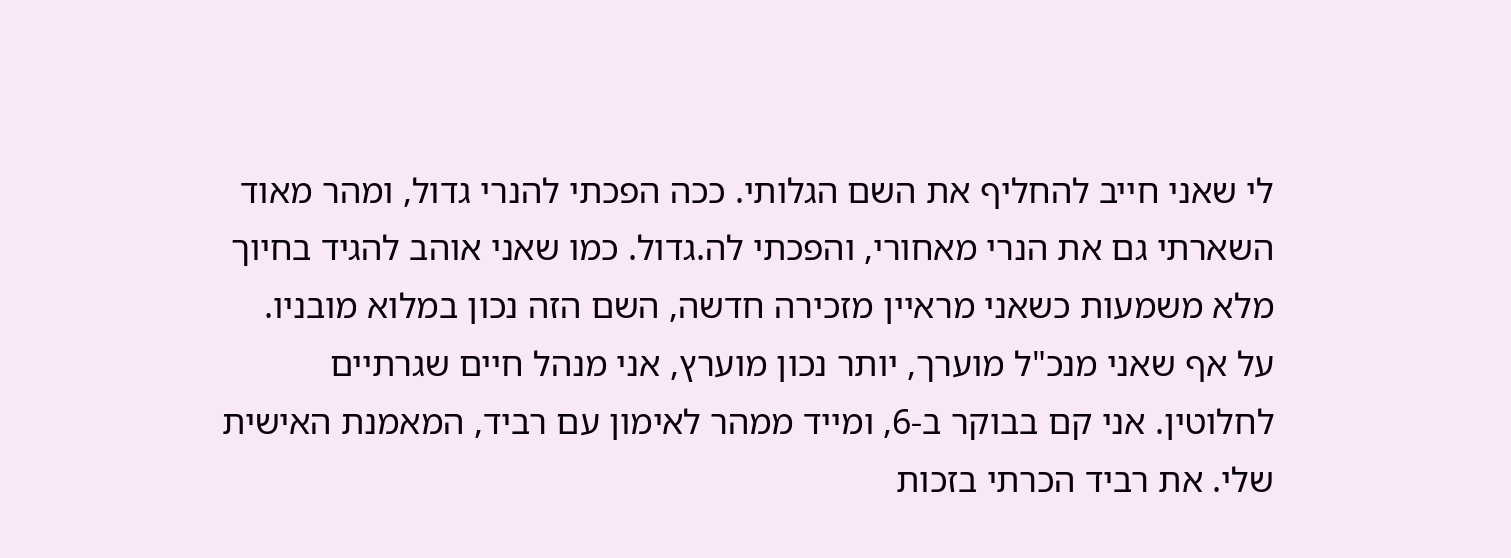לי שאני חייב להחליף את השם הגלותי. ככה הפכתי להנרי גדול, ומהר מאוד השארתי גם את הנרי מאחורי, והפכתי לה.גדול. כמו שאני אוהב להגיד בחיוך מלא משמעות כשאני מראיין מזכירה חדשה, השם הזה נכון במלוא מובניו.
על אף שאני מנכ"ל מוערך, יותר נכון מוערץ, אני מנהל חיים שגרתיים לחלוטין. אני קם בבוקר ב-6, ומייד ממהר לאימון עם רביד, המאמנת האישית שלי. את רביד הכרתי בזכות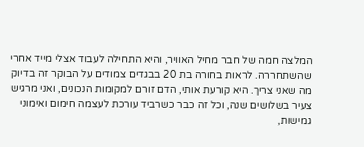המלצה חמה של חבר מחיל האוויר, והיא התחילה לעבוד אצלי מייד אחרי שהשתחררה. לראות בחורה בת 20 בבגדים צמודים על הבוקר זה בדיוק מה שאני צריך. היא קורעת אותי, הדם זורם למקומות הנכונים, ואני מרגיש צעיר בשלושים שנה, וכל זה כבר כשרביד עורכת לעצמה חימום ואימוני גמישות,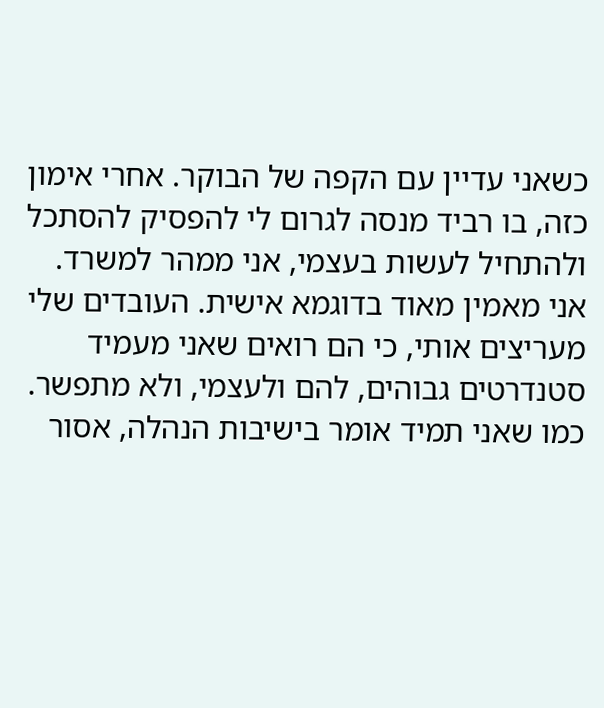כשאני עדיין עם הקפה של הבוקר. אחרי אימון כזה, בו רביד מנסה לגרום לי להפסיק להסתכל ולהתחיל לעשות בעצמי, אני ממהר למשרד.
אני מאמין מאוד בדוגמא אישית. העובדים שלי מעריצים אותי, כי הם רואים שאני מעמיד סטנדרטים גבוהים, להם ולעצמי, ולא מתפשר. כמו שאני תמיד אומר בישיבות הנהלה, אסור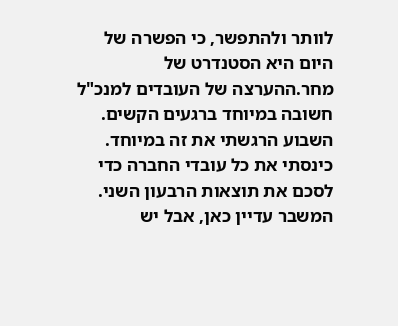לוותר ולהתפשר, כי הפשרה של היום היא הסטנדרט של מחר.ההערצה של העובדים למנכ"ל חשובה במיוחד ברגעים הקשים. השבוע הרגשתי את זה במיוחד. כינסתי את כל עובדי החברה כדי לסכם את תוצאות הרבעון השני. המשבר עדיין כאן, אבל יש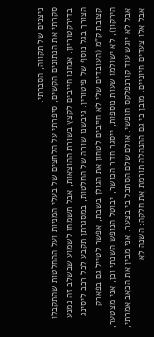ניצנים של תקווה, הסברתי.
סקרתי את הנתונים הקשים, סיפרתי על הלחצים של בעלי המניות ועל ההחלטות שהתקבלו בדירקטוריון. אנחנו חייבים לקצץ בשורת ההוצאות, אבל תשמחו לשמוע שבשלב זה נמנע הצורך בגל נוסף של פיטורין. גיבשנו שורה של החלטות, במסגרתן תקבע לכל רכב ליסינג קצובת ק"מ (העובדים שלי לא חייבים לטחון את הגולן בשבת, אפשר לטייל גם בפארק הירקון), לא ישולמו שעות נוספות, ייסגר חדר הכושר, יבוטל הנופש השנתי וכן, אני מצטער, אבל לא יוגש עוד קורנפלקס חופשי. אולם שלם הסתכל בי בצער. אני מבין את הכאב אמרתי, אבל אלו צעדים חיוניים. מובן כי גם ההנהלה תורמת את חלקה: השנה לא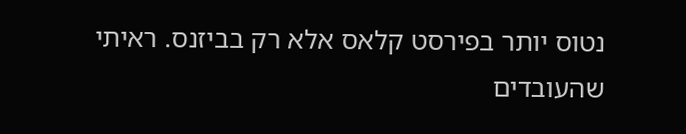נטוס יותר בפירסט קלאס אלא רק בביזנס. ראיתי שהעובדים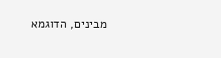מבינים, הדוגמא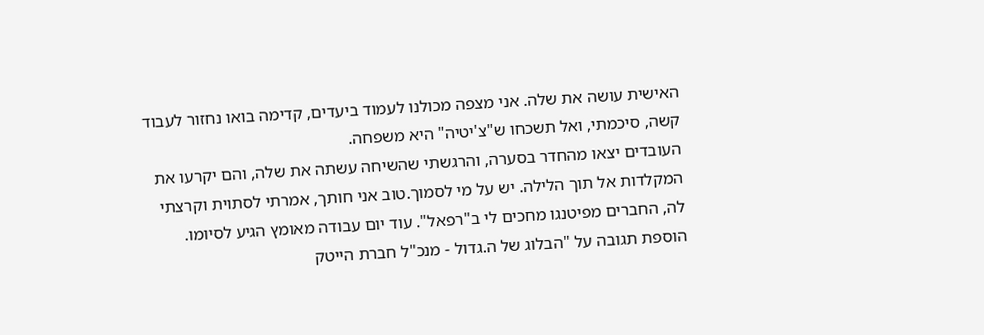האישית עושה את שלה. אני מצפה מכולנו לעמוד ביעדים, קדימה בואו נחזור לעבוד קשה, סיכמתי, ואל תשכחו ש"צ'יטיה" היא משפחה.
העובדים יצאו מהחדר בסערה, והרגשתי שהשיחה עשתה את שלה, והם יקרעו את המקלדות אל תוך הלילה. יש על מי לסמוך.טוב אני חותך, אמרתי לסתוית וקרצתי לה, החברים מפיטנגו מחכים לי ב"רפאל". עוד יום עבודה מאומץ הגיע לסיומו.
הוספת תגובה על "הבלוג של ה.גדול - מנכ"ל חברת הייטק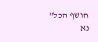חושף הכל"
נא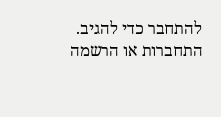להתחבר כדי להגיב.
התחברות או הרשמה